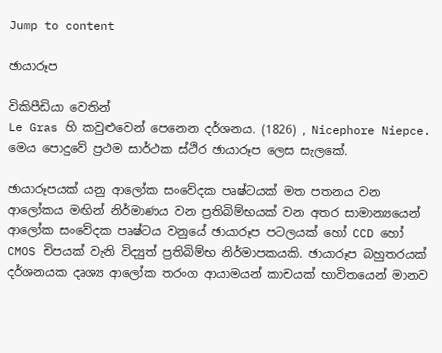Jump to content

ඡායාරූප

විකිපීඩියා වෙතින්
Le Gras හි කවුළුවෙන් පෙනෙන දර්ශනය. (1826) , Nicephore Niepce. මෙය පොදුවේ ප්‍රථම සාර්ථක ස්ථිර ඡායාරූප ලෙස සැලකේ.

ඡායාරූපයක් යනු ආලෝක සංවේදක පෘෂ්ටයක් මත පතනය වන ආලෝකය මඟින් නිර්මාණය වන ප්‍රතිබිම්භයක් වන අතර සාමාන්‍යයෙන් ආලෝක සංවේදක පෘෂ්ටය වනුයේ ඡායාරූප පටලයක් හෝ CCD හෝ CMOS චිපයක් වැනි විද්‍යුත් ප්‍රතිබිම්භ නිර්මාපකයකි. ඡායාරූප බහුතරයක් දර්ශනයක දෘශ්‍ය ආලෝක තරංග ආයාමයන් කාචයක් භාවිතයෙන් මානව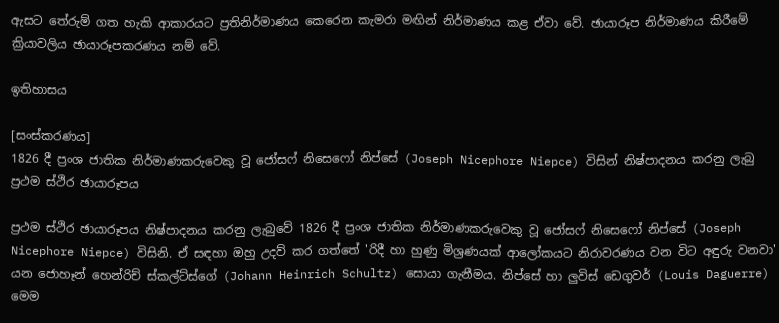ඇසට තේරුම් ගත හැකි ආකාරයට ප්‍රතිනිර්මාණය කෙරෙන කැමරා මඟින් නිර්මාණය කළ ඒවා වේ. ඡායාරූප නිර්මාණය කිරීමේ ක්‍රියාවලිය ඡායාරූපකරණය නම් වේ.

ඉතිහාසය

[සංස්කරණය]
1826 දී ප්‍රංශ ජාතික නිර්මාණකරුවෙකු වූ ජෝසෆ් නිසෙෆෝ නිප්සේ (Joseph Nicephore Niepce) විසින් නිෂ්පාදනය කරනු ලැබු ප්‍රථම ස්ථිර ඡායාරූපය

ප්‍රථම ස්ථිර ඡායාරූපය නිෂ්පාදනය කරනු ලැබුවේ 1826 දී ප්‍රංශ ජාතික නිර්මාණකරුවෙකු වූ ජෝසෆ් නිසෙෆෝ නිප්සේ (Joseph Nicephore Niepce) විසිනි. ඒ සඳහා ඔහු උදව් කර ගත්තේ 'රිදී හා හුණු මිශ්‍රණයක් ආලෝකයට නිරාවරණය වන විට අඳුරු වනවා' යන ජොහෑන් හෙන්රිච් ස්කල්ට්ස්ගේ (Johann Heinrich Schultz) සොයා ගැනීමය. නිප්සේ හා ලුවිස් ඩෙගුවර් (Louis Daguerre) මෙම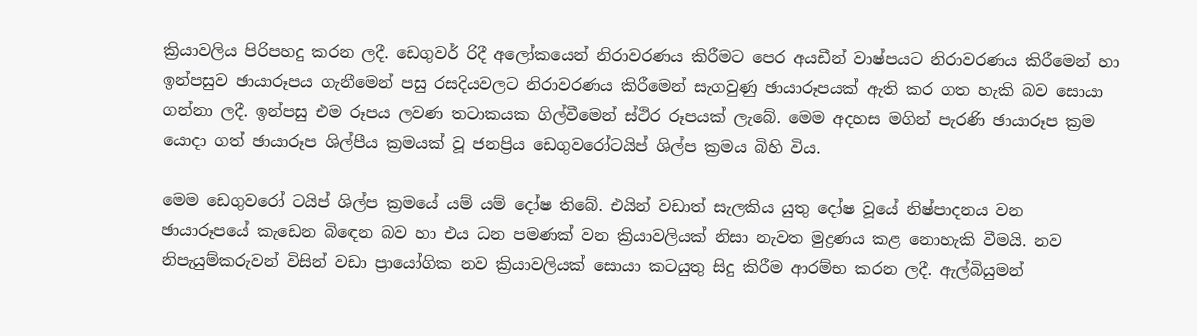ක්‍රියාවලිය පිරිපහදු කරන ලදී. ඩෙගුවර් රිදී අලෝකයෙන් නිරාවරණය කිරීමට පෙර අයඩීන් වාෂ්පයට නිරාවරණය කිරීමෙන් හා ඉන්පසුව ඡායාරූපය ගැනීමෙන් පසු රසදියවලට නිරාවරණය කිරීමෙන් සැගවුණු ඡායාරූපයක් ඇති කර ගත හැකි බව සොයා ගන්නා ලදී. ඉන්පසු එම රූපය ලවණ තටාකයක ගිල්වීමෙන් ස්ථිර රූපයක් ලැබේ. මෙම අදහස මගින් පැරණි ඡායාරූප ක්‍රම යොදා ගත් ඡායාරූප ශිල්පීය ක්‍රමයක් වූ ජනප්‍රිය ඩෙගුවරෝටයිප් ශිල්ප ක්‍රමය බිහි විය.

මෙම ඩෙගුවරෝ ටයිප් ශිල්ප ක්‍රමයේ යම් යම් දෝෂ තිබේ. එයින් වඩාත් සැලකිය යුතු දෝෂ වූයේ නිෂ්පාදනය වන ඡායාරූපයේ කැඩෙන බිඳෙන බව හා එය ධන පමණක් වන ක්‍රියාවලියක් නිසා නැවත මුද්‍රණය කළ නොහැකි වීමයි. නව නිපැයුම්කරුවන් විසින් වඩා ප්‍රායෝගික නව ක්‍රියාවලියක් සොයා කටයුතු සිදු කිරීම ආරම්භ කරන ලදී. ඇල්බියුමන්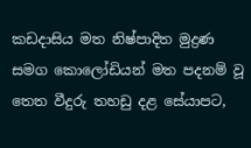කඩදාසිය මත නිෂ්පාදිත මුද්‍රණ සමග කොලෝඩියන් මත පදනම් වූ තෙත වීදුරු තහඩු දළ සේයාපට,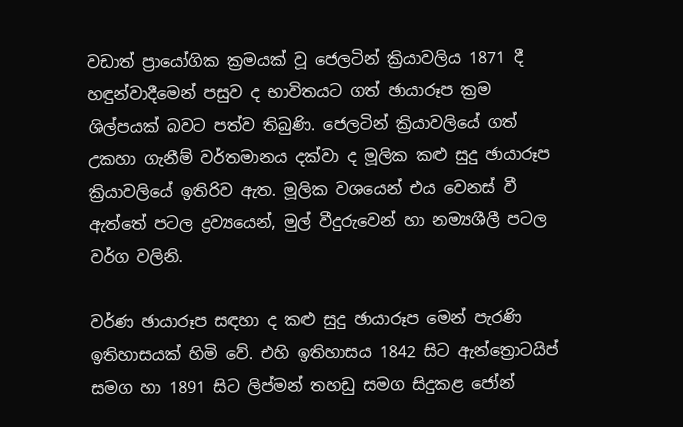වඩාත් ප්‍රායෝගික ක්‍රමයක් වූ ජෙලටින් ක්‍රියාවලිය 1871 දී හඳුන්වාදීමෙන් පසුව ද භාවිතයට ගත් ඡායාරූප ක්‍රම ශිල්පයක් බවට පත්ව තිබුණි. ජෙලටින් ක්‍රියාවලියේ ගත් උකහා ගැනීම් වර්තමානය දක්වා ද මූලික කළු සුදු ඡායාරූප ක්‍රියාවලියේ ඉතිරිව ඇත. මූලික වශයෙන් එය වෙනස් වී ඇත්තේ පටල ද්‍රව්‍යයෙන්, මුල් වීදුරුවෙන් හා නම්‍යශීලී පටල වර්ග වලිනි.

වර්ණ ඡායාරූප සඳහා ද කළු සුදු ඡායාරූප මෙන් පැරණි ඉතිහාසයක් හිමි වේ. එහි ඉතිහාසය 1842 සිට ඇන්ත්‍රොටයිප් සමග හා 1891 සිට ලිප්මන් තහඩු සමග සිදුකළ ජෝන්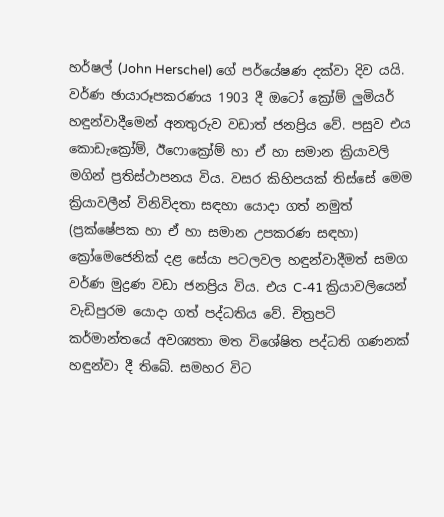හර්ෂල් (John Herschel) ගේ පර්යේෂණ දක්වා දිව යයි. වර්ණ ඡායාරූපකරණය 1903 දී ඔටෝ ක්‍රෝම් ලුමියර් හඳුන්වාදීමෙන් අනතුරුව වඩාත් ජනප්‍රිය වේ. පසුව එය කොඩැක්‍රෝම්, ඊෆොක්‍රෝම් හා ඒ හා සමාන ක්‍රියාවලි මගින් ප්‍රතිස්ථාපනය විය. වසර කිහිපයක් තිස්සේ මෙම ක්‍රියාවලීන් විනිවිදතා සඳහා යොදා ගත් නමුත් (ප්‍රක්ෂේපක හා ඒ හා සමාන උපකරණ සඳහා) ක්‍රෝමෙජෙනික් දළ සේයා පටලවල හඳුන්වාදීමත් සමග වර්ණ මුද්‍රණ වඩා ජනප්‍රිය විය. එය C-41 ක්‍රියාවලියෙන් වැඩිපුරම යොදා ගත් පද්ධතිය වේ. චිත්‍රපටි කර්මාන්තයේ අවශ්‍යතා මත විශේෂිත පද්ධති ගණනක් හඳුන්වා දී තිබේ. සමහර විට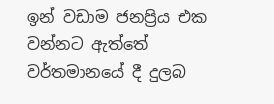ඉන් වඩාම ජනප්‍රිය එක වන්නට ඇත්තේ වර්තමානයේ දී දුලබ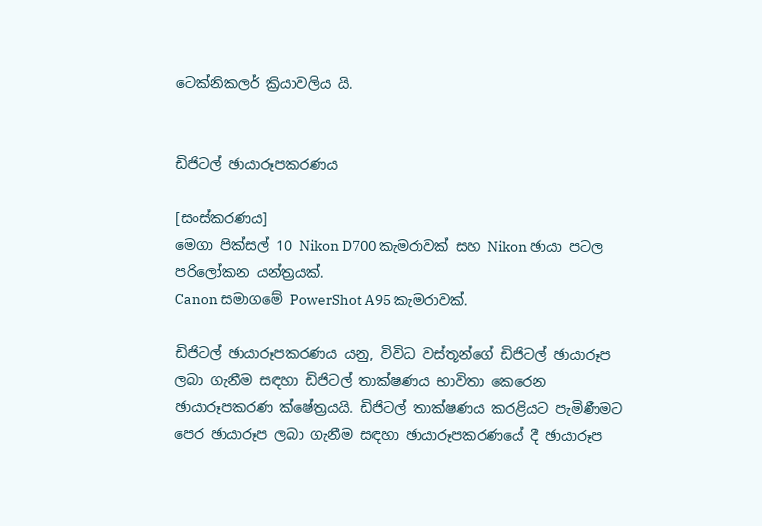ටෙක්නිකලර් ක්‍රියාවලිය යි.


ඩිජිටල් ඡායාරූපකරණය

[සංස්කරණය]
මෙගා පික්සල් 10 Nikon D700 කැමරාවක් සහ Nikon ඡායා පටල පරිලෝකන යන්ත්‍රයක්.
Canon සමාගමේ PowerShot A95 කැමරාවක්.

ඩිජිටල් ඡායාරූපකරණය යනු, විවිධ වස්තූන්ගේ ඩිජිටල් ඡායාරූප ලබා ගැනීම සඳහා ඩිජිටල් තාක්ෂණය භාවිතා කෙරෙන ඡායාරූපකරණ ක්ෂේත්‍රයයි. ඩිජිටල් තාක්ෂණය කරළියට පැමිණීමට පෙර ඡායාරූප ලබා ගැනීම සඳහා ඡායාරූපකරණයේ දී ඡායාරූප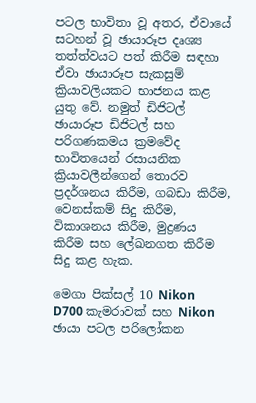පටල භාවිතා වූ අතර, ඒවායේ සටහන් වූ ඡායාරූප දෘශ්‍ය තත්ත්වයට පත් කිරීම සඳහා ඒවා ඡායාරූප සැකසුම් ක්‍රියාවලියකට භාජනය කළ යුතු වේ. නමුත් ඩිජිටල් ඡායාරූප ඩිජිටල් සහ පරිගණකමය ක්‍රමවේද භාවිතයෙන් රසායනික ක්‍රියාවලීන්ගෙන් තොරව ප්‍රදර්ශනය කිරීම, ගබඩා කිරීම, වෙනස්කම් සිදු කිරීම, විකාශනය කිරීම, මුද්‍රණය කිරීම සහ ලේඛනගත කිරීම සිදු කළ හැක.

මෙගා පික්සල් 10 Nikon D700 කැමරාවක් සහ Nikon ඡායා පටල පරිලෝකන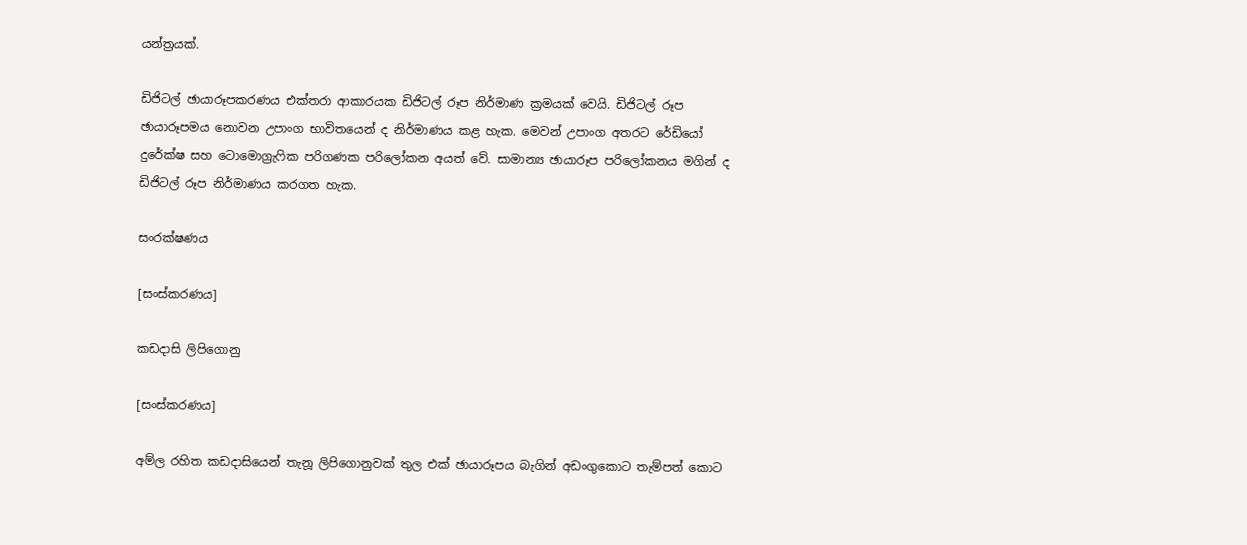යන්ත්‍රයක්.

ඩිජිටල් ඡායාරූපකරණය එක්තරා ආකාරයක ඩිජිටල් රූප නිර්මාණ ක්‍රමයක් වෙයි. ඩිජිටල් රූප ඡායාරූපමය නොවන උපාංග භාවිතයෙන් ද නිර්මාණය කළ හැක. මෙවන් උපාංග අතරට රේඩියෝ දුරේක්ෂ සහ ටොමොග්‍රැෆික පරිගණක පරිලෝකන අයත් වේ. සාමාන්‍ය ඡායාරූප පරිලෝකනය මගින් ද ඩිජිටල් රූප නිර්මාණය කරගත හැක.

සංරක්ෂණය

[සංස්කරණය]

කඩදාසි ලිපිගොනු

[සංස්කරණය]

අම්ල රහිත කඩදාසියෙන් තැනූ ලිපිගොනුවක් තුල එක් ඡායාරූපය බැගින් අඩංගුකොට තැම්පත් කොට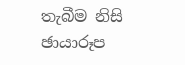තැබීම නිසි ඡායාරූප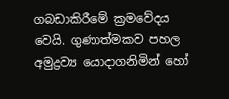ගබඩාකිරීමේ ක්‍රමවේදය වෙයි. ගුණාත්මකව පහල අමුද්‍රව්‍ය යොදාගනිමින් හෝ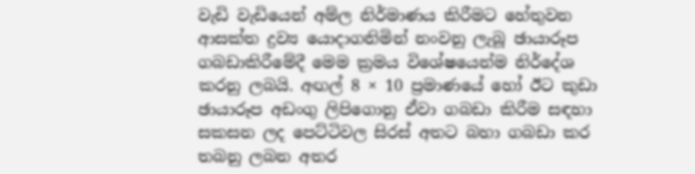වැඩි වැඩියෙන් අම්ල නිර්මාණය කිරීමට හේතුවන ආසක්ත ද්‍රව්‍ය යොදාගනිමින් නංවනු ලැබූ ඡායාරූප ගබඩාකිරීමේදී මෙම ක්‍රමය විශේෂයෙන්ම නිර්දේශ කරනු ලබයි. අඟල් 8 × 10 ප්‍රමාණයේ හෝ ඊට කුඩා ඡායාරූප අඩංගු ලිපිගොනු ඒවා ගබඩා කිරීම සඳහා සකසන ලද පෙට්ටිවල සිරස් අතට බහා ගබඩා කර තබනු ලබන අතර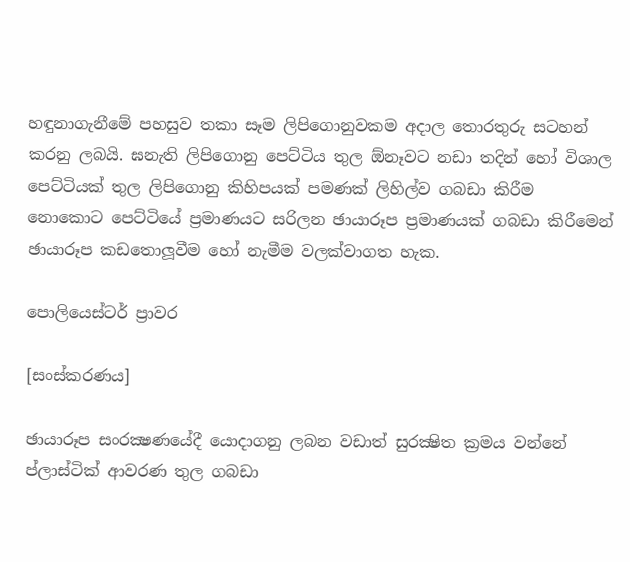හඳුනාගැනීමේ පහසුව තකා සෑම ලිපිගොනුවකම අදාල තොරතුරු සටහන් කරනු ලබයි. ඝනැති ලිපිගොනු පෙට්ටිය තුල ඕනෑවට නඩා තදින් හෝ විශාල පෙට්ටියක් තුල ලිපිගොනු කිහිපයක් පමණක් ලිහිල්ව ගබඩා කිරීම නොකොට පෙට්ටියේ ප්‍රමාණයට සරිලන ඡායාරූප ප්‍රමාණයක් ගබඩා කිරීමෙන් ඡායාරූප කඩතොලූවීම හෝ නැමීම වලක්වාගත හැක.

පොලියෙස්ටර් ප්‍රාවර

[සංස්කරණය]

ඡායාරූප සංරක්‍ෂණයේදී යොදාගනු ලබන වඩාත් සුරක්‍ෂිත ක්‍රමය වන්නේ ප්ලාස්ටික් ආවරණ තුල ගබඩා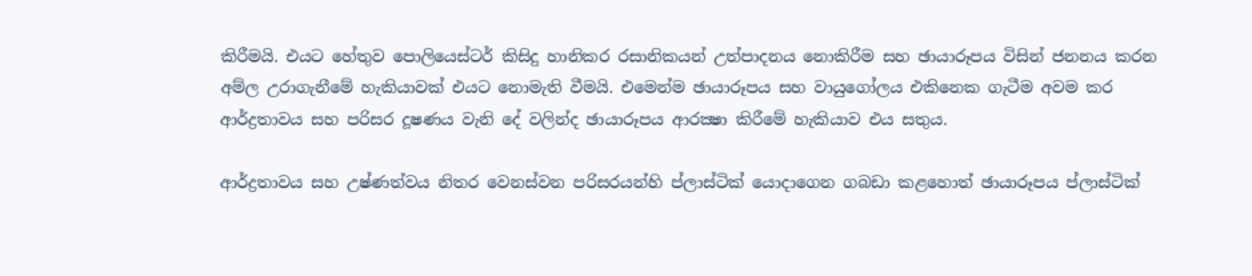කිරීමයි. එයට හේතුව පොලියෙස්ටර් කිසිදු හානිකර රසානිකයන් උත්පාදනය නොකිරීම සහ ඡායාරූපය විසින් ජනනය කරන අම්ල උරාගැනීමේ හැකියාවක් එයට නොමැති වීමයි. එමෙන්ම ඡායාරූපය සහ වායුගෝලය එකිනෙක ගැටීම අවම කර ආර්ද්‍රතාවය සහ පරිසර දූෂණය වැනි දේ වලින්ද ඡායාරූපය ආරක්‍ෂා කිරීමේ හැකියාව එය සතුය.

ආර්ද්‍රතාවය සහ උෂ්ණත්වය නිතර වෙනස්වන පරිසරයන්හි ප්ලාස්ටික් යොදාගෙන ගබඩා කළහොත් ඡායාරූපය ප්ලාස්ටික්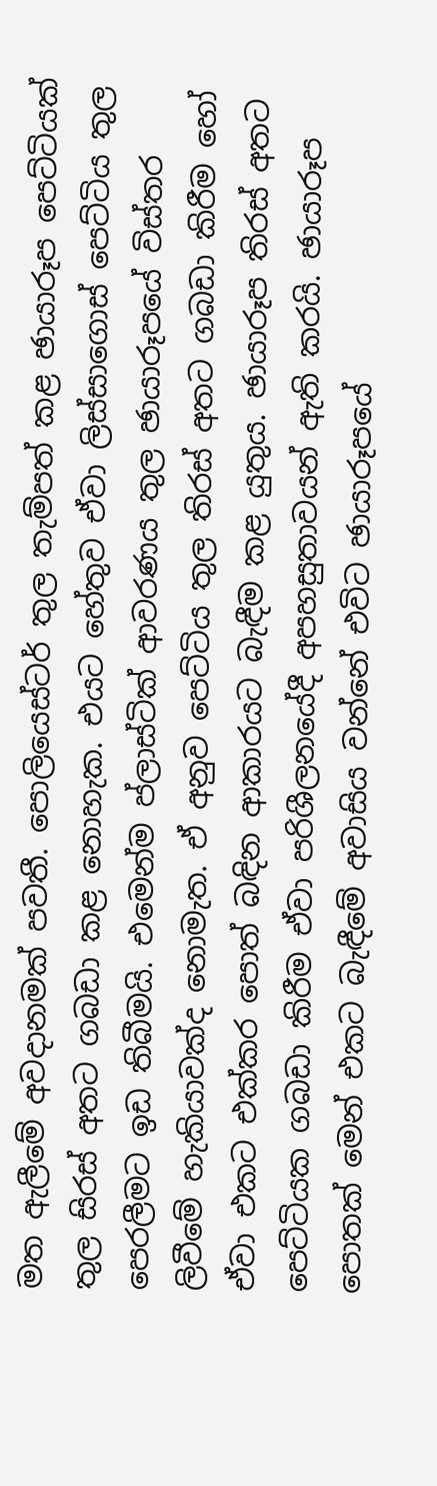මත ඇලීමේ අවදානමක් පවතී. පොලියෙස්ටර් තුල තැම්පත් කළ ඡායාරූප පෙට්ටියක් තුල සිරස් අතට ගබඩා කළ නොහැක. එයට හේතුව ඒවා ලිස්සාගොස් පෙට්ටිය තුල පෙරලීමට ඉඩ තිබීමයි. එමෙන්ම ප්ලාස්ටික් ආවරණය තුල ඡායාරූපයේ විස්තර ලිවීමේ හැකියාවක්ද නොමැත. ඒ අනුව පෙට්ටිය තුල තිරස් අතට ගබඩා කිරීම හෝ ඒවා එකට එක්කර පොත් බඳින ආකාරයට බැඳීම කළ යුතුය. ඡායාරූප තිරස් අතට පෙට්ටියක ගබඩා කිරීම ඒවා පරිශීලනයේදී අපහසුතාවයන් ඇති කරයි. ඡායාරූප පොතක් මෙන් එකට බැඳීමේ අවාසිය වන්නේ එවිට ඡායාරූපයේ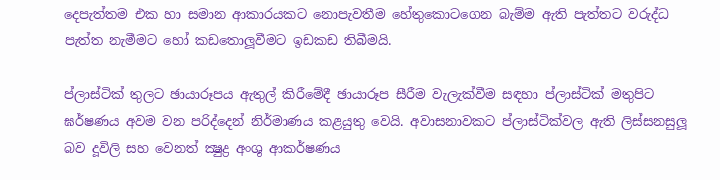දෙපැත්තම එක හා සමාන ආකාරයකට නොපැවතීම හේතුකොටගෙන බැම්ම ඇති පැත්තට වරුද්ධ පැත්ත නැමීමට හෝ කඩතොලූවීමට ඉඩකඩ තිබීමයි.

ප්ලාස්ටික් තුලට ඡායාරූපය ඇතුල් කිරීමේදී ඡායාරූප සීරීම වැලැක්වීම සඳහා ප්ලාස්ටික් මතුපිට ඝර්ෂණය අවම වන පරිද්දෙන් නිර්මාණය කළයුතු වෙයි. අවාසනාවකට ප්ලාස්ටික්වල ඇති ලිස්සනසුලූ බව දූවිලි සහ වෙනත් ක්‍ෂුද්‍ර අංශු ආකර්ෂණය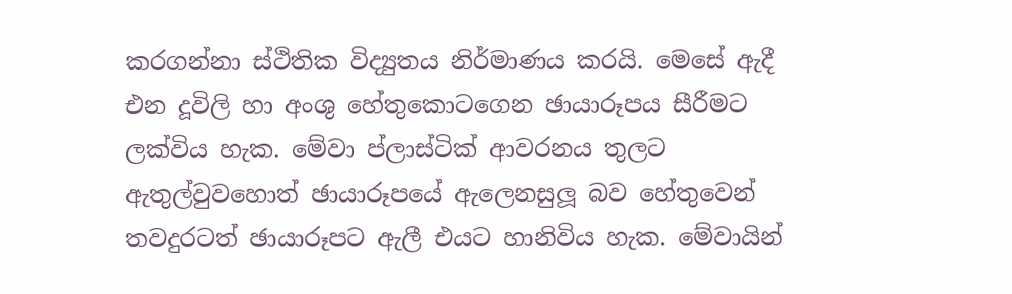කරගන්නා ස්ථිතික විද්‍යුතය නිර්මාණය කරයි. මෙසේ ඇදී එන දූවිලි හා අංශු හේතුකොටගෙන ඡායාරූපය සීරීමට ලක්විය හැක. මේවා ප්ලාස්ටික් ආවරනය තුලට ඇතුල්වුවහොත් ඡායාරූපයේ ඇලෙනසුලූ බව හේතුවෙන් තවදුරටත් ඡායාරූපට ඇලී එයට හානිවිය හැක. මේවායින්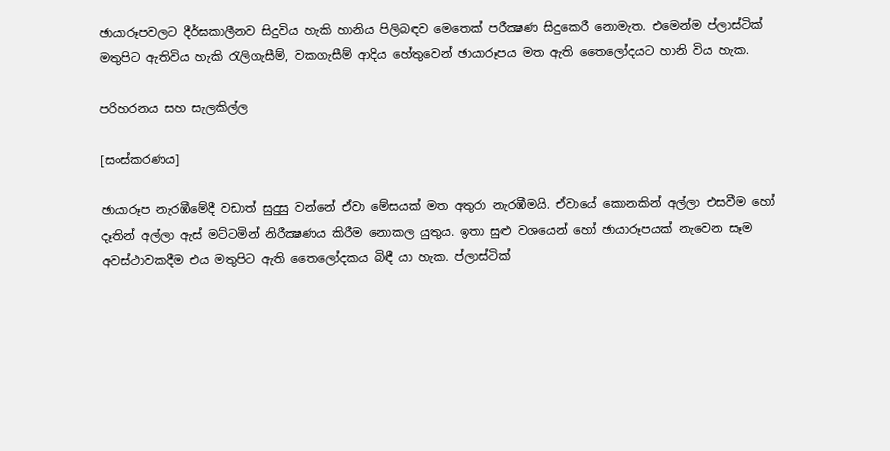ඡායාරූපවලට දීර්ඝකාලීනව සිදුවිය හැකි හානිය පිලිබඳව මෙතෙක් පරීක්‍ෂණ සිදුකෙරී නොමැත. එමෙන්ම ප්ලාස්ටික් මතුපිට ඇතිවිය හැකි රැලිගැසීම්, වකගැසීම් ආදිය හේතුවෙන් ඡායාරූපය මත ඇති තෛලෝදයට හානි විය හැක.

පරිහරනය සහ සැලකිල්ල

[සංස්කරණය]

ඡායාරූප නැරඹීමේදී වඩාත් සුදුසු වන්නේ ඒවා මේසයක් මත අතුරා නැරඹීමයි. ඒවායේ කොනකින් අල්ලා එසවීම හෝ දෑතින් අල්ලා ඇස් මට්ටමින් නිරීක්‍ෂණය කිරීම නොකල යුතුය. ඉතා සුළු වශයෙන් හෝ ඡායාරූපයක් නැවෙන සෑම අවස්ථාවකදීම එය මතුපිට ඇති තෛලෝදකය බිඳී යා හැක. ප්ලාස්ටික්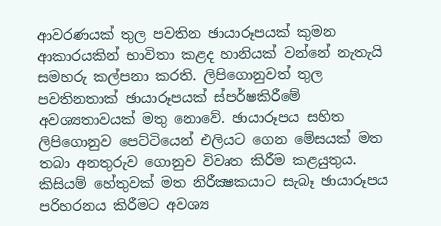ආවරණයක් තුල පවතින ඡායාරූපයක් කුමන ආකාරයකින් භාවිතා කළද හානියක් වන්නේ නැතැයි සමහරු කල්පනා කරති. ලිපිගොනුවත් තුල පවතිනතාක් ඡායාරූපයක් ස්පර්ෂකිරීමේ අවශ්‍යතාවයක් මතු නොවේ. ඡායාරූපය සහිත ලිපිගොනුව පෙට්ටියෙන් එලියට ගෙන මේසයක් මත තබා අනතුරුව ගොනුව විවෘත කිරීම කළයුතුය. කිසියම් හේතුවක් මත නිරීක්‍ෂකයාට සැබෑ ඡායාරූපය පරිහරනය කිරීමට අවශ්‍ය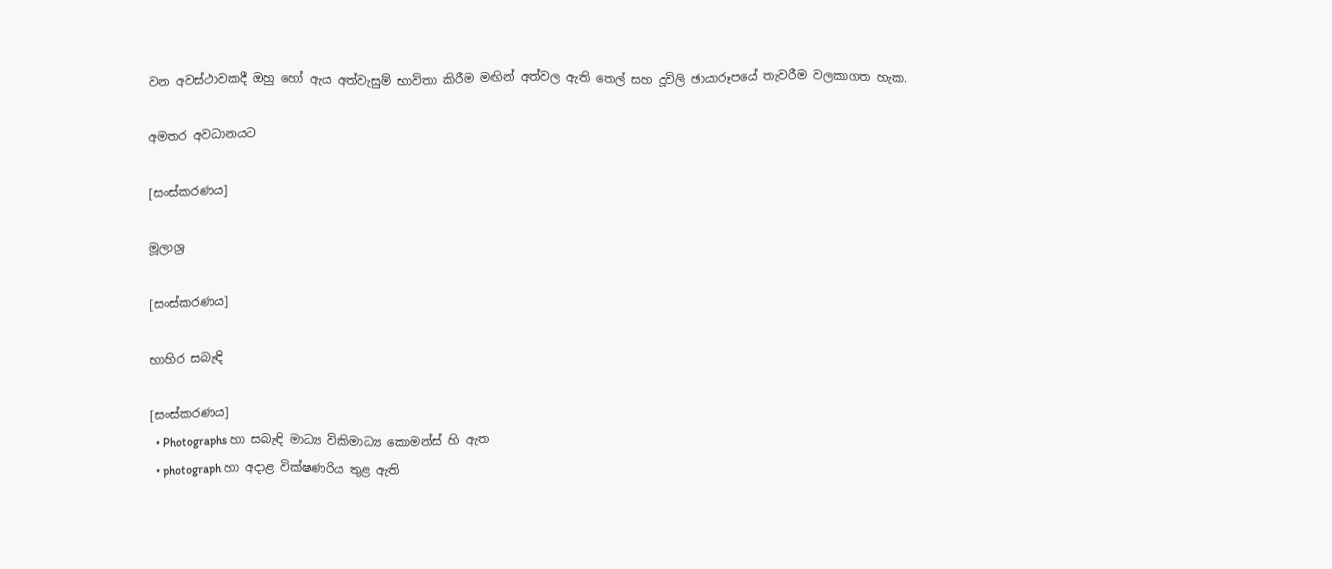වන අවස්ථාවකදී ඔහු හෝ ඇය අත්වැසුම් භාවිතා කිරීම මඟින් අත්වල ඇති තෙල් සහ දූවිලි ඡායාරූපයේ තැවරීම වලකාගත හැක.

අමතර අවධානයට

[සංස්කරණය]

මූලාශ්‍ර

[සංස්කරණය]

භාහිර සබැඳි

[සංස්කරණය]
  • Photographs හා සබැඳි මාධ්‍ය විකිමාධ්‍ය කොමන්ස් හි ඇත
  • photograph හා අදාළ වික්ෂණරිය තුළ ඇති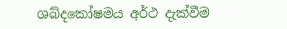ශබ්දකෝෂමය අර්ථ දැක්වීම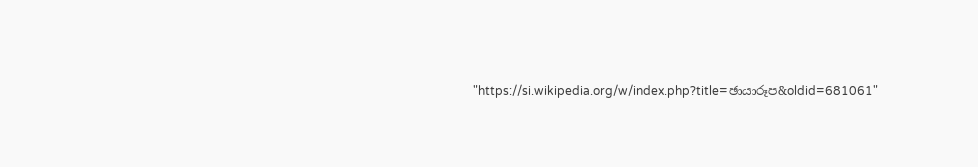"https://si.wikipedia.org/w/index.php?title=ඡායාරූප&oldid=681061"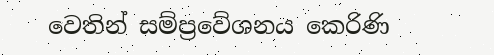වෙතින් සම්ප්‍රවේශනය කෙරිණි